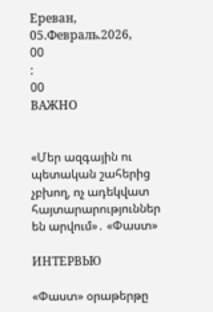Ереван, 05.Февраль.2026,
00
:
00
ВАЖНО


«Մեր ազգային ու պետական շահերից չբխող, ոչ ադեկվատ հայտարարություններ են արվում»․ «Փաստ»

ИНТЕРВЬЮ

«Փաստ» օրաթերթը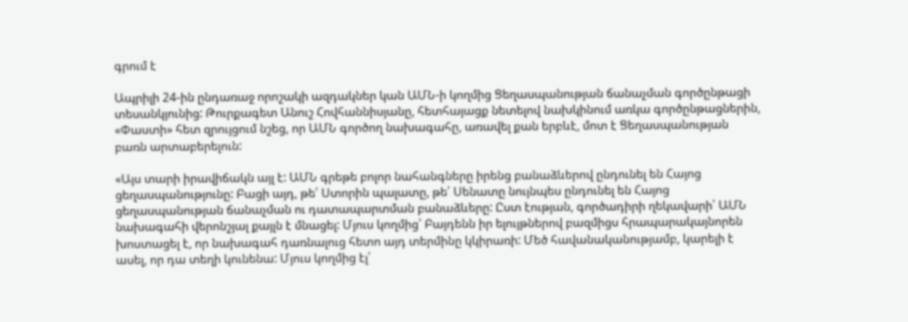գրում է

Ապրիլի 24-ին ընդառաջ որոշակի ազդակներ կան ԱՄՆ-ի կողմից Ցեղասպանության ճանաչման գործընթացի տեսանկյունից: Թուրքագետ Անուշ Հովհաննիսյանը, հետհայացք նետելով նախկինում առկա գործընթացներին, «Փաստի» հետ զրույցում նշեց, որ ԱՄՆ գործող նախագահը, առավել քան երբևէ, մոտ է Ցեղասպանության բառն արտաբերելուն:

«Այս տարի իրավիճակն այլ է: ԱՄՆ գրեթե բոլոր նահանգները իրենց բանաձևերով ընդունել են Հայոց ցեղասպանությունը: Բացի այդ, թե՛ Ստորին պալատը, թե՛ Սենատը նույնպես ընդունել են Հայոց ցեղասպանության ճանաչման ու դատապարտման բանաձևերը: Ըստ էության, գործադիրի ղեկավարի՝ ԱՄՆ նախագահի վերոնշյալ քայլն է մնացել: Մյուս կողմից՝ Բայդենն իր ելույթներով բազմիցս հրապարակայնորեն խոստացել է, որ նախագահ դառնալուց հետո այդ տերմինը կկիրառի: Մեծ հավանականությամբ, կարելի է ասել, որ դա տեղի կունենա: Մյուս կողմից էլ՝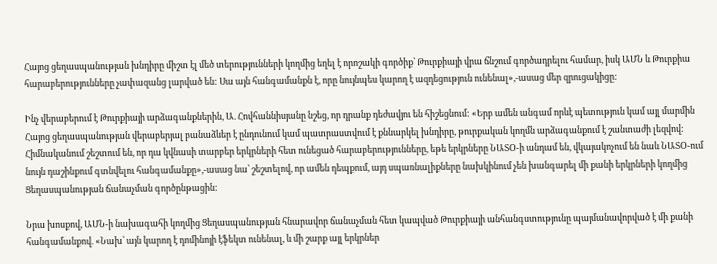Հայոց ցեղասպանության խնդիրը միշտ էլ մեծ տերությունների կողմից եղել է որոշակի գործիք՝ Թուրքիայի վրա ճնշում գործադրելու համար, իսկ ԱՄՆ և Թուրքիա հարաբերությունները չափազանց լարված են: Սա այն հանգամանքն է, որը նույնպես կարող է ազդեցություն ունենալ»,-ասաց մեր զրուցակիցը:

Ինչ վերաբերում է Թուրքիայի արձագանքներին, Ա. Հովհաննիսյանը նշեց, որ դրանք դեժավյու են հիշեցնում: «Երբ ամեն անգամ որևէ պետություն կամ այլ մարմին Հայոց ցեղասպանության վերաբերյալ բանաձևեր է ընդունում կամ պատրաստվում է քննարկել խնդիրը, թուրքական կողմն արձագանքում է շանտաժի լեզվով: Հիմնականում շեշտում են, որ դա կվնասի տարբեր երկրների հետ ունեցած հարաբերությունները, եթե երկրները ՆԱՏՕ-ի անդամ են, վկայակոչում են նաև ՆԱՏՕ-ում նույն դաշինքում գտնվելու հանգամանքը»,-ասաց նա՝ շեշտելով, որ ամեն դեպքում, այդ սպառնալիքները նախկինում չեն խանգարել մի քանի երկրների կողմից Ցեղասպանության ճանաչման գործընթացին:

Նրա խոսքով, ԱՄՆ-ի նախագահի կողմից Ցեղասպանության հնարավոր ճանաչման հետ կապված Թուրքիայի անհանգստությունը պայմանավորված է մի քանի հանգամանքով. «Նախ՝ այն կարող է դոմինոյի էֆեկտ ունենալ, և մի շարք այլ երկրներ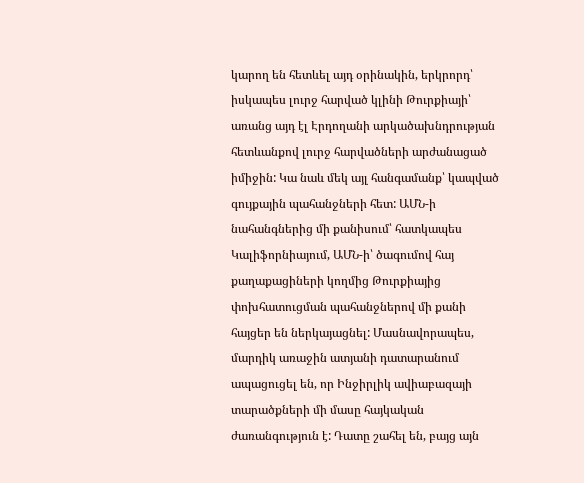կարող են հետևել այդ օրինակին, երկրորդ՝ իսկապես լուրջ հարված կլինի Թուրքիայի՝ առանց այդ էլ Էրդողանի արկածախնդրության հետևանքով լուրջ հարվածների արժանացած իմիջին: Կա նաև մեկ այլ հանգամանք՝ կապված գույքային պահանջների հետ: ԱՄՆ-ի նահանգներից մի քանիսում՝ հատկապես Կալիֆորնիայում, ԱՄՆ-ի՝ ծագումով հայ քաղաքացիների կողմից Թուրքիայից փոխհատուցման պահանջներով մի քանի հայցեր են ներկայացնել: Մասնավորապես, մարդիկ առաջին ատյանի դատարանում ապացուցել են, որ Ինջիրլիկ ավիաբազայի տարածքների մի մասը հայկական ժառանգություն է: Դատը շահել են, բայց այն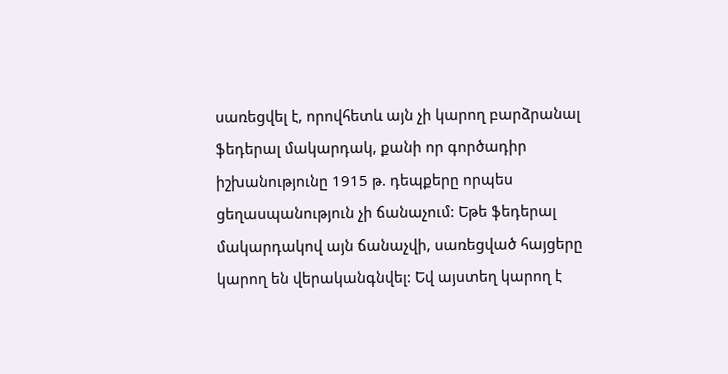սառեցվել է, որովհետև այն չի կարող բարձրանալ ֆեդերալ մակարդակ, քանի որ գործադիր իշխանությունը 1915 թ. դեպքերը որպես ցեղասպանություն չի ճանաչում: Եթե ֆեդերալ մակարդակով այն ճանաչվի, սառեցված հայցերը կարող են վերականգնվել: Եվ այստեղ կարող է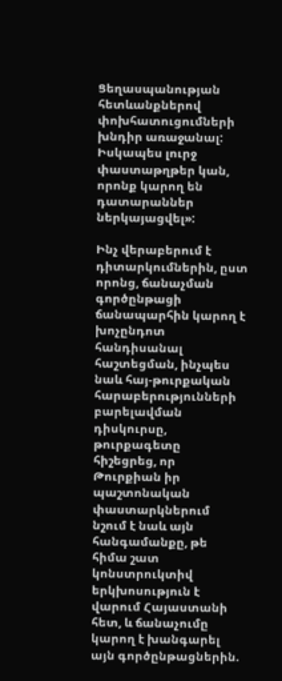Ցեղասպանության հետևանքներով փոխհատուցումների խնդիր առաջանալ: Իսկապես լուրջ փաստաթղթեր կան, որոնք կարող են դատարաններ ներկայացվել»:

Ինչ վերաբերում է դիտարկումներին, ըստ որոնց, ճանաչման գործընթացի ճանապարհին կարող է խոչընդոտ հանդիսանալ հաշտեցման, ինչպես նաև հայ-թուրքական հարաբերությունների բարելավման դիսկուրսը, թուրքագետը հիշեցրեց, որ Թուրքիան իր պաշտոնական փաստարկներում նշում է նաև այն հանգամանքը, թե հիմա շատ կոնստրուկտիվ երկխոսություն է վարում Հայաստանի հետ, և ճանաչումը կարող է խանգարել այն գործընթացներին.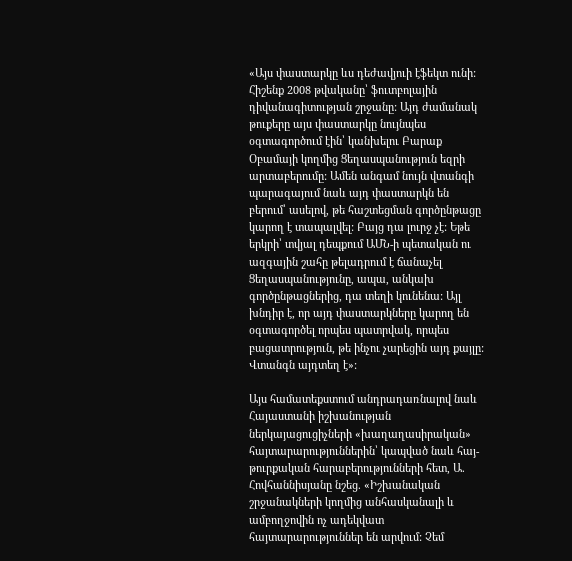«Այս փաստարկը ևս դեժավյուի էֆեկտ ունի: Հիշենք 2008 թվականը՝ ֆուտբոլային դիվանագիտության շրջանը: Այդ ժամանակ թուքերը այս փաստարկը նույնպես օգտագործում էին՝ կանխելու Բարաք Օբամայի կողմից Ցեղասպանություն եզրի արտաբերումը: Ամեն անգամ նույն վտանգի պարագայում նաև այդ փաստարկն են բերում՝ ասելով, թե հաշտեցման գործընթացը կարող է տապալվել: Բայց դա լուրջ չէ: Եթե երկրի՝ տվյալ դեպքում ԱՄՆ-ի պետական ու ազգային շահը թելադրում է ճանաչել Ցեղասպանությունը, ապա, անկախ գործընթացներից, դա տեղի կունենա: Այլ խնդիր է, որ այդ փաստարկները կարող են օգտագործել որպես պատրվակ, որպես բացատրություն, թե ինչու չարեցին այդ քայլը: Վտանգն այդտեղ է»:

Այս համատեքստում անդրադառնալով նաև Հայաստանի իշխանության ներկայացուցիչների «խաղաղասիրական» հայտարարություններին՝ կապված նաև հայ-թուրքական հարաբերությունների հետ, Ա. Հովհաննիսյանը նշեց. «Իշխանական շրջանակների կողմից անհասկանալի և ամբողջովին ոչ ադեկվատ հայտարարություններ են արվում: Չեմ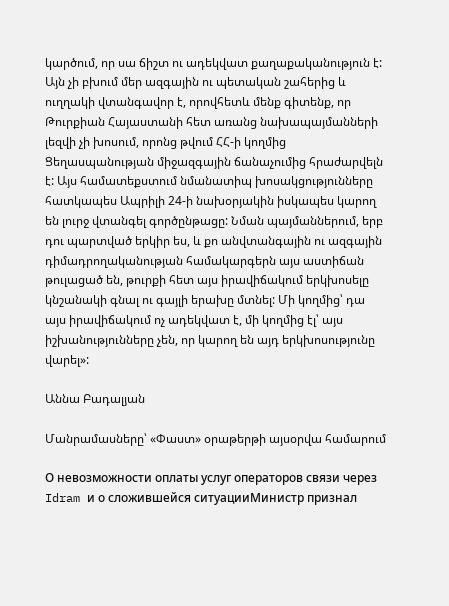կարծում, որ սա ճիշտ ու ադեկվատ քաղաքականություն է: Այն չի բխում մեր ազգային ու պետական շահերից և ուղղակի վտանգավոր է, որովհետև մենք գիտենք, որ Թուրքիան Հայաստանի հետ առանց նախապայմանների լեզվի չի խոսում, որոնց թվում ՀՀ-ի կողմից Ցեղասպանության միջազգային ճանաչումից հրաժարվելն է: Այս համատեքստում նմանատիպ խոսակցությունները հատկապես Ապրիլի 24-ի նախօրյակին իսկապես կարող են լուրջ վտանգել գործընթացը: Նման պայմաններում, երբ դու պարտված երկիր ես, և քո անվտանգային ու ազգային դիմադրողականության համակարգերն այս աստիճան թուլացած են, թուրքի հետ այս իրավիճակում երկխոսելը կնշանակի գնալ ու գայլի երախը մտնել: Մի կողմից՝ դա այս իրավիճակում ոչ ադեկվատ է, մի կողմից էլ՝ այս իշխանությունները չեն, որ կարող են այդ երկխոսությունը վարել»:

Աննա Բադալյան

Մանրամասները՝ «Փաստ» օրաթերթի այսօրվա համարում

О невозможности оплаты услуг операторов связи через Idram и о сложившейся ситуацииМинистр признал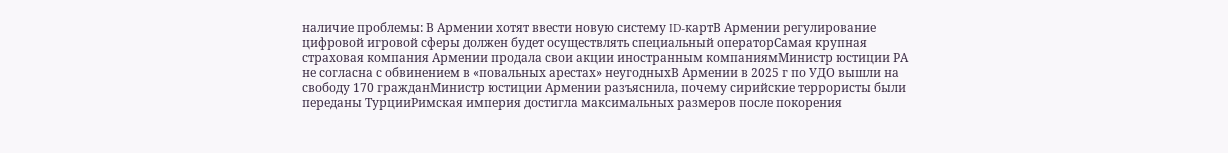наличие проблемы: В Армении хотят ввести новую систему ID-картВ Армении регулирование цифровой игровой сферы должен будет осуществлять специальный операторСамая крупная страховая компания Армении продала свои акции иностранным компаниямМинистр юстиции РА не согласна с обвинением в «повальных арестах» неугодныхВ Армении в 2025 г по УДО вышли на свободу 170 гражданМинистр юстиции Армении разъяснила, почему сирийские террористы были переданы ТурцииРимская империя достигла максимальных размеров после покорения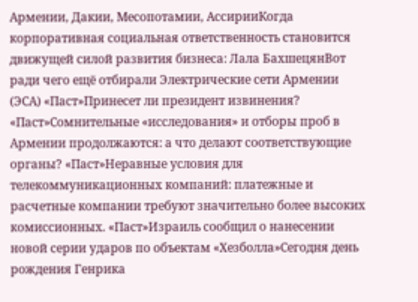Армении, Дакии, Месопотамии, АссирииКогда корпоративная социальная ответственность становится движущей силой развития бизнеса: Лала БахшецянВот ради чего ещё отбирали Электрические сети Армении (ЭСА) «Паст»Принесет ли президент извинения? «Паст»Сомнительные «исследования» и отборы проб в Армении продолжаются: а что делают соответствующие органы? «Паст»Неравные условия для телекоммуникационных компаний: платежные и расчетные компании требуют значительно более высоких комиссионных. «Паст»Израиль сообщил о нанесении новой серии ударов по объектам «Хезболла»Сегодня день рождения Генрика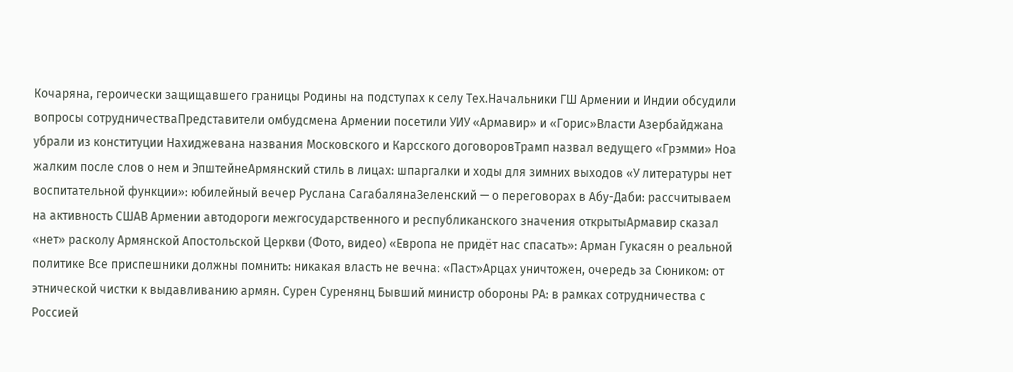Кочаряна, героически защищавшего границы Родины на подступах к селу Тех.Начальники ГШ Армении и Индии обсудили вопросы сотрудничестваПредставители омбудсмена Армении посетили УИУ «Армавир» и «Горис»Власти Азербайджана убрали из конституции Нахиджевана названия Московского и Карсского договоровТрамп назвал ведущего «Грэмми» Ноа жалким после слов о нем и ЭпштейнеАрмянский стиль в лицах: шпаргалки и ходы для зимних выходов «У литературы нет воспитательной функции»: юбилейный вечер Руслана СагабалянаЗеленский — о переговорах в Абу-Даби: рассчитываем на активность СШАВ Армении автодороги межгосударственного и республиканского значения открытыАрмавир сказал «нет» расколу Армянской Апостольской Церкви (Фото, видео) «Европа не придёт нас спасать»: Арман Гукасян о реальной политике Все приспешники должны помнить: никакая власть не вечна։ «Паст»Арцах уничтожен, очередь за Сюником: от этнической чистки к выдавливанию армян. Сурен Суренянц Бывший министр обороны РА: в рамках сотрудничества с Россией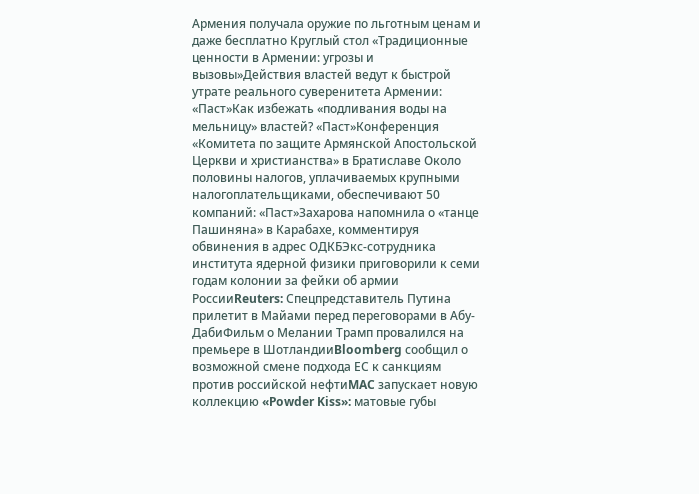Армения получала оружие по льготным ценам и даже бесплатно Круглый стол «Традиционные ценности в Армении: угрозы и вызовы»Действия властей ведут к быстрой утрате реального суверенитета Армении: «Паст»Как избежать «подливания воды на мельницу» властей? «Паст»Конференция «Комитета по защите Армянской Апостольской Церкви и христианства» в Братиславе Около половины налогов, уплачиваемых крупными налогоплательщиками, обеспечивают 50 компаний: «Паст»Захарова напомнила о «танце Пашиняна» в Карабахе, комментируя обвинения в адрес ОДКБЭкс-сотрудника института ядерной физики приговорили к семи годам колонии за фейки об армии РоссииReuters: Спецпредставитель Путина прилетит в Майами перед переговорами в Абу-ДабиФильм о Мелании Трамп провалился на премьере в ШотландииBloomberg сообщил о возможной смене подхода ЕС к санкциям против российской нефтиMAC запускает новую коллекцию «Powder Kiss»: матовые губы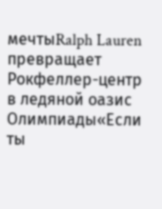мечтыRalph Lauren превращает Рокфеллер-центр в ледяной оазис Олимпиады«Если ты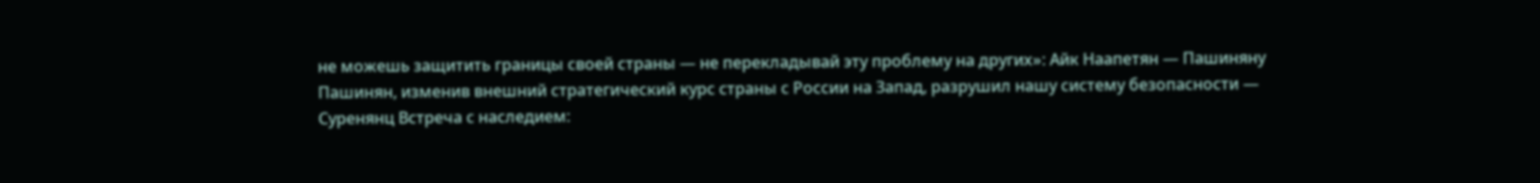не можешь защитить границы своей страны — не перекладывай эту проблему на других»: Айк Наапетян — Пашиняну Пашинян, изменив внешний стратегический курс страны с России на Запад, разрушил нашу систему безопасности — Суренянц Встреча с наследием: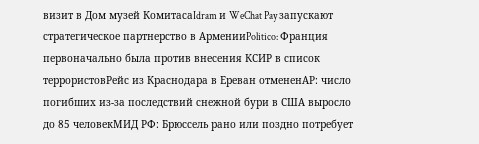визит в Дом музей КомитасаIdram и WeChat Pay запускают стратегическое партнерство в АрменииPolitico: Франция первоначально была против внесения КСИР в список террористовРейс из Краснодара в Ереван отмененAP: число погибших из-за последствий снежной бури в США выросло до 85 человекМИД РФ: Брюссель рано или поздно потребует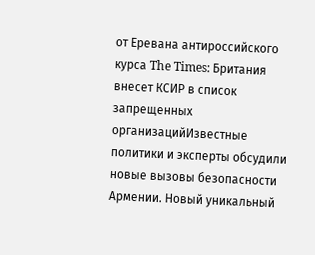от Еревана антироссийского курса The Times: Британия внесет КСИР в список запрещенных организацийИзвестные политики и эксперты обсудили новые вызовы безопасности Армении. Новый уникальный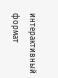интерактивный формат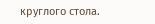круглого стола.